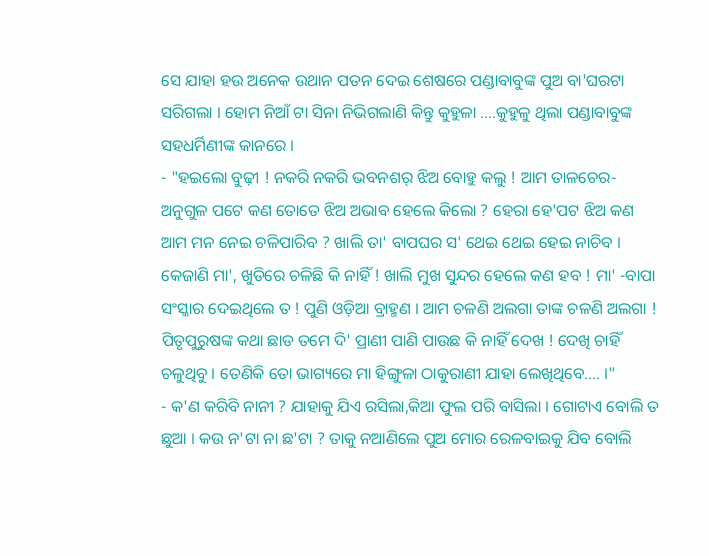ସେ ଯାହା ହଉ ଅନେକ ଉଥାନ ପତନ ଦେଇ ଶେଷରେ ପଣ୍ଡାବାବୁଙ୍କ ପୁଅ ବା'ଘରଟା ସରିଗଲା । ହୋମ ନିଆଁ ଟା ସିନା ନିଭିଗଲାଣି କିନ୍ତୁ କୁହୁଳା ....କୁହୁଳୁ ଥିଲା ପଣ୍ଡାବାବୁଙ୍କ ସହଧର୍ମିଣୀଙ୍କ କାନରେ ।
- "ହଇଲୋ ବୁଢ଼ୀ ! ନକରି ନକରି ଭବନଶର୍ ଝିଅ ବୋହୁ କଲୁ ! ଆମ ତାଳଚେର-ଅନୁଗୁଳ ପଟେ କଣ ତୋତେ ଝିଅ ଅଭାବ ହେଲେ କିଲୋ ? ହେରା ହେ'ପଟ ଝିଅ କଣ ଆମ ମନ ନେଇ ଚଳିପାରିବ ? ଖାଲି ତା' ବାପଘର ସ' ଥେଇ ଥେଇ ହେଇ ନାଚିବ । କେଜାଣି ମା', ଖୁଡିରେ ଚଳିଛି କି ନାହିଁ ! ଖାଲି ମୁଖ ସୁନ୍ଦର ହେଲେ କଣ ହବ ! ମା' -ବାପା ସଂସ୍କାର ଦେଇଥିଲେ ତ ! ପୁଣି ଓଡ଼ିଆ ବ୍ରାହ୍ମଣ । ଆମ ଚଳଣି ଅଲଗା ତାଙ୍କ ଚଳଣି ଅଲଗା ! ପିତୃପୁରୁଷଙ୍କ କଥା ଛାଡ ତମେ ଦି' ପ୍ରାଣୀ ପାଣି ପାଉଛ କି ନାହିଁ ଦେଖ ! ଦେଖି ଚାହିଁ ଚଳୁଥିବୁ । ତେଣିକି ତୋ ଭାଗ୍ୟରେ ମା ହିଙ୍ଗୁଳା ଠାକୁରାଣୀ ଯାହା ଲେଖିଥିବେ.... ।"
- କ'ଣ କରିବି ନାନୀ ? ଯାହାକୁ ଯିଏ ରସିଲା,କିଆ ଫୁଲ ପରି ବାସିଲା । ଗୋଟାଏ ବୋଲି ତ ଛୁଆ । କଉ ନ'ଟା ନା ଛ'ଟା ? ତାକୁ ନଆଣିଲେ ପୁଅ ମୋର ରେଳବାଇକୁ ଯିବ ବୋଲି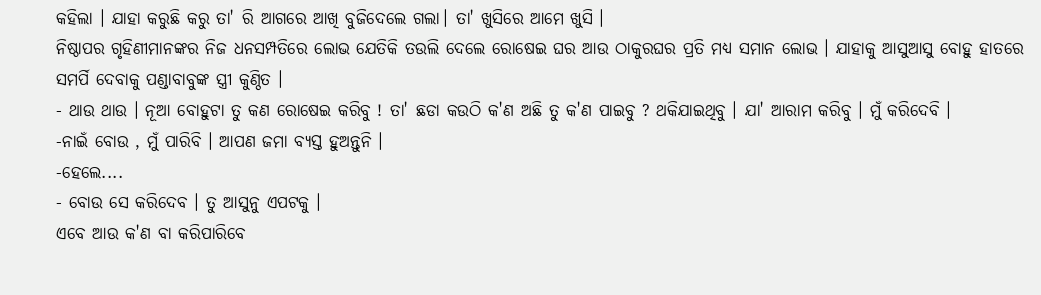କହିଲା । ଯାହା କରୁଛି କରୁ ତା' ରି ଆଗରେ ଆଖି ବୁଜିଦେଲେ ଗଲା। ତା' ଖୁସିରେ ଆମେ ଖୁସି ।
ନିଷ୍ଠାପର ଗୃହିଣୀମାନଙ୍କର ନିଜ ଧନସମ୍ପତିରେ ଲୋଭ ଯେତିକି ତଉଲି ଦେଲେ ରୋଷେଇ ଘର ଆଉ ଠାକୁରଘର ପ୍ରତି ମଧ୍ୟ ସମାନ ଲୋଭ । ଯାହାକୁ ଆସୁଆସୁ ବୋହୁ ହାତରେ ସମର୍ପି ଦେବାକୁ ପଣ୍ଡାବାବୁଙ୍କ ସ୍ତ୍ରୀ କୁଣ୍ଠିତ ।
- ଥାଉ ଥାଉ । ନୂଆ ବୋହୁଟା ତୁ କଣ ରୋଷେଇ କରିବୁ ! ତା' ଛଡା କଉଠି କ'ଣ ଅଛି ତୁ କ'ଣ ପାଇବୁ ? ଥକିଯାଇଥିବୁ । ଯା' ଆରାମ କରିବୁ । ମୁଁ କରିଦେବି ।
-ନାଇଁ ବୋଉ , ମୁଁ ପାରିବି । ଆପଣ ଜମା ବ୍ୟସ୍ତ ହୁଅନ୍ତୁନି ।
-ହେଲେ....
- ବୋଉ ସେ କରିଦେବ । ତୁ ଆସୁନୁ ଏପଟକୁ ।
ଏବେ ଆଉ କ'ଣ ବା କରିପାରିବେ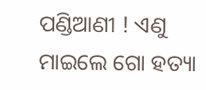ପଣ୍ଡିଆଣୀ ! ଏଣୁ ମାଇଲେ ଗୋ ହତ୍ୟା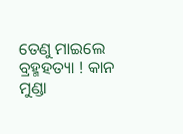ତେଣୁ ମାଇଲେ ବ୍ରହ୍ମହତ୍ୟା ! କାନ ମୁଣ୍ଡା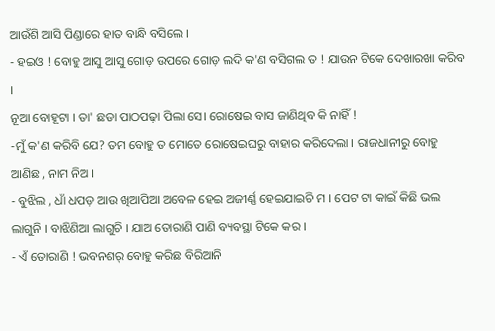ଆଉଁଶି ଆସି ପିଣ୍ଡାରେ ହାତ ବାନ୍ଧି ବସିଲେ ।
- ହଇଓ ! ବୋହୁ ଆସୁ ଆସୁ ଗୋଡ଼ ଉପରେ ଗୋଡ଼ ଲଦି କ'ଣ ବସିଗଲ ତ ! ଯାଉନ ଟିକେ ଦେଖାରଖା କରିବ ।
ନୂଆ ବୋହୂଟା । ତା' ଛଡା ପାଠପଢ଼ା ପିଲା ସେ। ରୋଷେଇ ବାସ ଜାଣିଥିବ କି ନାହିଁ !
-ମୁଁ କ'ଣ କରିବି ଯେ? ତମ ବୋହୁ ତ ମୋତେ ରୋଷେଇଘରୁ ବାହାର କରିଦେଲା । ରାଜଧାନୀରୁ ବୋହୁ ଆଣିଛ , ନାମ ନିଅ ।
- ବୁଝିଲ , ଧାଁ ଧପଡ଼ ଆଉ ଖିଆପିଆ ଅବେଳ ହେଇ ଅଜୀର୍ଣ୍ଣ ହେଇଯାଇଚି ମ । ପେଟ ଟା କାଇଁ କିଛି ଭଲ ଲାଗୁନି । ବାଝିଣିଆ ଲାଗୁଚି । ଯାଅ ତୋରାଣି ପାଣି ବ୍ୟବସ୍ଥା ଟିକେ କର ।
- ଏଁ ତୋରାଣି ! ଭବନଶର୍ ବୋହୁ କରିଛ ବିରିଆନି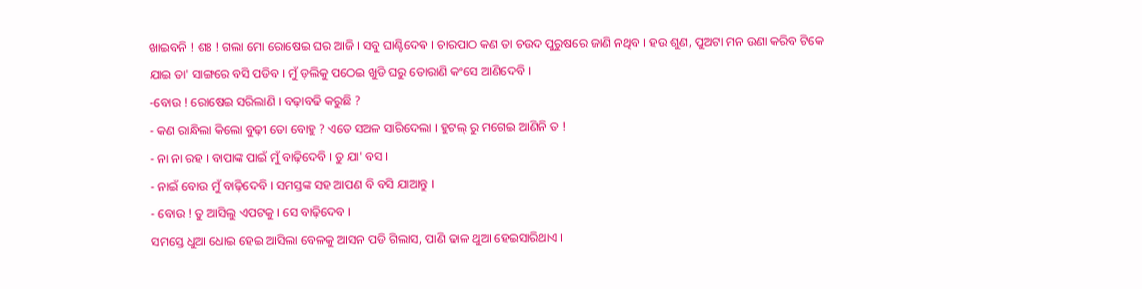ଖାଇବନି ! ଶଃ ! ଗଲା ମୋ ରୋଷେଇ ଘର ଆଜି । ସବୁ ଘାଣ୍ଟିଦେଵ । ଚାରପାଠ କଣ ତା ଚଉଦ ପୁରୁଷରେ ଜାଣି ନଥିବ । ହଉ ଶୁଣ, ପୁଅଟା ମନ ଉଣା କରିବ ଟିକେ ଯାଇ ତା' ସାଙ୍ଗରେ ବସି ପଡିବ । ମୁଁ ଡ଼ଲିକୁ ପଠେଇ ଖୁଡି ଘରୁ ତୋରାଣି କଂସେ ଆଣିଦେବି ।
-ବୋଉ ! ରୋଷେଇ ସରିଲାଣି । ବଢ଼ାବଢି କରୁଛି ?
- କଣ ରାନ୍ଧିଲା କିଲୋ ବୁଢ଼ୀ ତୋ ବୋହୁ ? ଏତେ ସଅଳ ସାରିଦେଲା । ହୁଟଲ୍ ରୁ ମଗେଇ ଆଣିନି ତ !
- ନା ନା ରହ । ବାପାଙ୍କ ପାଇଁ ମୁଁ ବାଢ଼ିଦେବି । ତୁ ଯା' ବସ ।
- ନାଇଁ ବୋଉ ମୁଁ ବାଢ଼ିଦେବି । ସମସ୍ତଙ୍କ ସହ ଆପଣ ବି ବସି ଯାଆନ୍ତୁ ।
- ବୋଉ ! ତୁ ଆସିଲୁ ଏପଟକୁ । ସେ ବାଢ଼ିଦେବ ।
ସମସ୍ତେ ଧୁଆ ଧୋଇ ହେଇ ଆସିଲା ବେଳକୁ ଆସନ ପଡି ଗିଲାସ, ପାଣି ଢାଳ ଥୁଆ ହେଇସାରିଥାଏ ।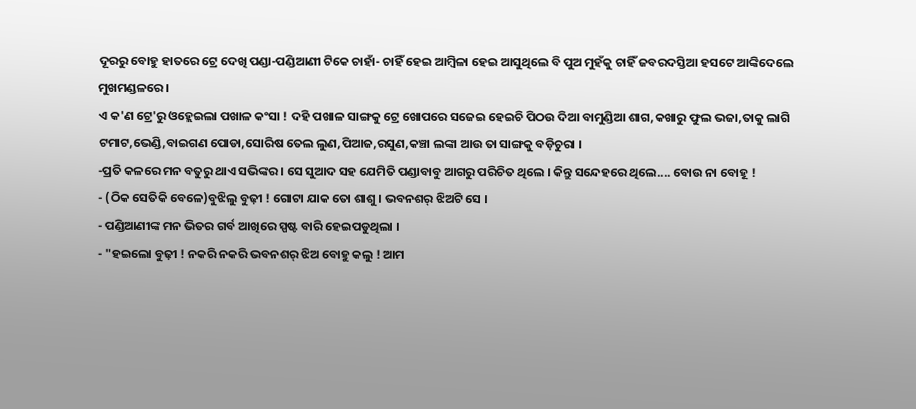ଦୂରରୁ ବୋହୁ ହାତରେ ଟ୍ରେ ଦେଖି ପଣ୍ଡା-ପଣ୍ଡିଆଣୀ ଟିକେ ଚାହାଁ- ଚାହିଁ ହେଇ ଆମ୍ବିଳା ହେଇ ଆସୁଥିଲେ ବି ପୁଅ ମୁହଁକୁ ଚାହିଁ ଜବରଦସ୍ତିଆ ହସଟେ ଆଙ୍କିଦେଲେ ମୁଖମଣ୍ଡଳରେ ।
ଏ କ'ଣ ଟ୍ରେ'ରୁ ଓହ୍ଲେଇଲା ପଖାଳ କଂସା ! ଦହି ପଖାଳ ସାଙ୍ଗକୁ ଟ୍ରେ ଖୋପରେ ସଜେଇ ହେଇଚି ପିଠଉ ଦିଆ ବାମୁଣ୍ଡିଆ ଶାଗ,କଖାରୁ ଫୁଲ ଭଜା,ତାକୁ ଲାଗି ଟମାଟ,ଭେଣ୍ଡି,ବାଇଗଣ ପୋଡା,ସୋରିଷ ତେଲ ଲୁଣ,ପିଆଜ,ରସୁଣ,କଞ୍ଚା ଲଙ୍କା ଆଉ ତା ସାଙ୍ଗକୁ ବଡ଼ିଚୁରା ।
-ପ୍ରତି କଳରେ ମନ ବତୁରୁ ଥାଏ ସଭିଙ୍କର । ସେ ସୁଆଦ ସହ ଯେମିତି ପଣ୍ଡାବାବୁ ଆଗରୁ ପରିଚିତ ଥିଲେ । କିନ୍ତୁ ସନ୍ଦେହରେ ଥିଲେ.... ବୋଉ ନା ବୋହୂ !
- (ଠିକ ସେତିକି ବେଳେ)ବୁଝିଲୁ ବୁଢ଼ୀ ! ଗୋଟା ଯାକ ତୋ ଶାଶୁ । ଭବନଶର୍ ଝିଅଟି ସେ ।
- ପଣ୍ଡିଆଣୀଙ୍କ ମନ ଭିତର ଗର୍ବ ଆଖିରେ ସ୍ପଷ୍ଟ ବାରି ହେଇପଡୁଥିଲା ।
- "ହଇଲୋ ବୁଢ଼ୀ ! ନକରି ନକରି ଭବନଶର୍ ଝିଅ ବୋହୁ କଲୁ ! ଆମ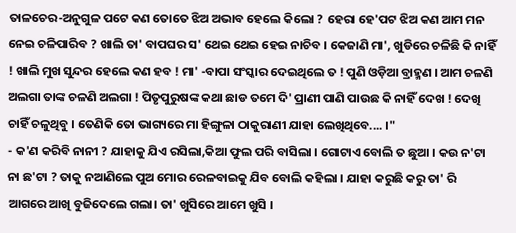ତାଳଚେର-ଅନୁଗୁଳ ପଟେ କଣ ତୋତେ ଝିଅ ଅଭାବ ହେଲେ କିଲୋ ? ହେରା ହେ'ପଟ ଝିଅ କଣ ଆମ ମନ ନେଇ ଚଳିପାରିବ ? ଖାଲି ତା' ବାପଘର ସ' ଥେଇ ଥେଇ ହେଇ ନାଚିବ । କେଜାଣି ମା', ଖୁଡିରେ ଚଳିଛି କି ନାହିଁ ! ଖାଲି ମୁଖ ସୁନ୍ଦର ହେଲେ କଣ ହବ ! ମା' -ବାପା ସଂସ୍କାର ଦେଇଥିଲେ ତ ! ପୁଣି ଓଡ଼ିଆ ବ୍ରାହ୍ମଣ । ଆମ ଚଳଣି ଅଲଗା ତାଙ୍କ ଚଳଣି ଅଲଗା ! ପିତୃପୁରୁଷଙ୍କ କଥା ଛାଡ ତମେ ଦି' ପ୍ରାଣୀ ପାଣି ପାଉଛ କି ନାହିଁ ଦେଖ ! ଦେଖି ଚାହିଁ ଚଳୁଥିବୁ । ତେଣିକି ତୋ ଭାଗ୍ୟରେ ମା ହିଙ୍ଗୁଳା ଠାକୁରାଣୀ ଯାହା ଲେଖିଥିବେ.... ।"
- କ'ଣ କରିବି ନାନୀ ? ଯାହାକୁ ଯିଏ ରସିଲା,କିଆ ଫୁଲ ପରି ବାସିଲା । ଗୋଟାଏ ବୋଲି ତ ଛୁଆ । କଉ ନ'ଟା ନା ଛ'ଟା ? ତାକୁ ନଆଣିଲେ ପୁଅ ମୋର ରେଳବାଇକୁ ଯିବ ବୋଲି କହିଲା । ଯାହା କରୁଛି କରୁ ତା' ରି ଆଗରେ ଆଖି ବୁଜିଦେଲେ ଗଲା। ତା' ଖୁସିରେ ଆମେ ଖୁସି ।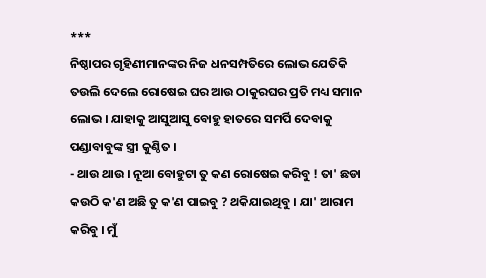***
ନିଷ୍ଠାପର ଗୃହିଣୀମାନଙ୍କର ନିଜ ଧନସମ୍ପତିରେ ଲୋଭ ଯେତିକି ତଉଲି ଦେଲେ ରୋଷେଇ ଘର ଆଉ ଠାକୁରଘର ପ୍ରତି ମଧ୍ୟ ସମାନ ଲୋଭ । ଯାହାକୁ ଆସୁଆସୁ ବୋହୁ ହାତରେ ସମର୍ପି ଦେବାକୁ ପଣ୍ଡାବାବୁଙ୍କ ସ୍ତ୍ରୀ କୁଣ୍ଠିତ ।
- ଥାଉ ଥାଉ । ନୂଆ ବୋହୁଟା ତୁ କଣ ରୋଷେଇ କରିବୁ ! ତା' ଛଡା କଉଠି କ'ଣ ଅଛି ତୁ କ'ଣ ପାଇବୁ ? ଥକିଯାଇଥିବୁ । ଯା' ଆରାମ କରିବୁ । ମୁଁ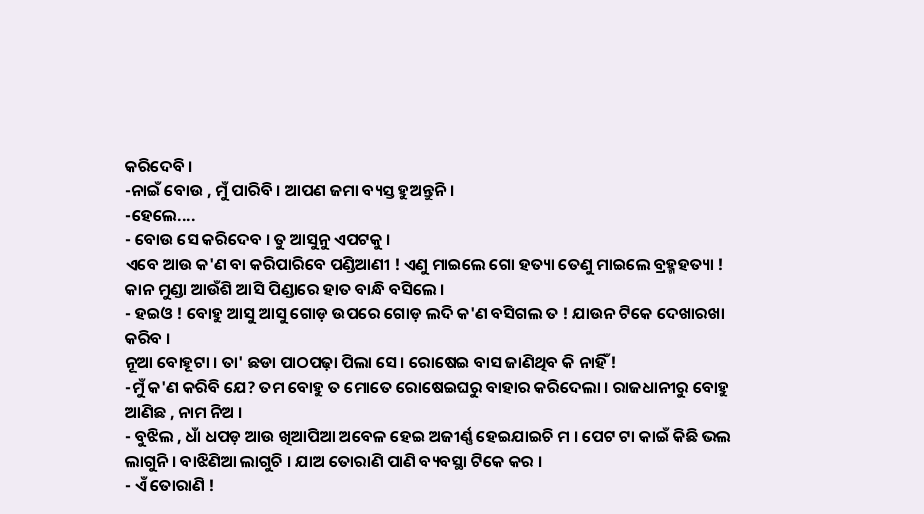କରିଦେବି ।
-ନାଇଁ ବୋଉ , ମୁଁ ପାରିବି । ଆପଣ ଜମା ବ୍ୟସ୍ତ ହୁଅନ୍ତୁନି ।
-ହେଲେ....
- ବୋଉ ସେ କରିଦେବ । ତୁ ଆସୁନୁ ଏପଟକୁ ।
ଏବେ ଆଉ କ'ଣ ବା କରିପାରିବେ ପଣ୍ଡିଆଣୀ ! ଏଣୁ ମାଇଲେ ଗୋ ହତ୍ୟା ତେଣୁ ମାଇଲେ ବ୍ରହ୍ମହତ୍ୟା ! କାନ ମୁଣ୍ଡା ଆଉଁଶି ଆସି ପିଣ୍ଡାରେ ହାତ ବାନ୍ଧି ବସିଲେ ।
- ହଇଓ ! ବୋହୁ ଆସୁ ଆସୁ ଗୋଡ଼ ଉପରେ ଗୋଡ଼ ଲଦି କ'ଣ ବସିଗଲ ତ ! ଯାଉନ ଟିକେ ଦେଖାରଖା କରିବ ।
ନୂଆ ବୋହୂଟା । ତା' ଛଡା ପାଠପଢ଼ା ପିଲା ସେ। ରୋଷେଇ ବାସ ଜାଣିଥିବ କି ନାହିଁ !
-ମୁଁ କ'ଣ କରିବି ଯେ? ତମ ବୋହୁ ତ ମୋତେ ରୋଷେଇଘରୁ ବାହାର କରିଦେଲା । ରାଜଧାନୀରୁ ବୋହୁ ଆଣିଛ , ନାମ ନିଅ ।
- ବୁଝିଲ , ଧାଁ ଧପଡ଼ ଆଉ ଖିଆପିଆ ଅବେଳ ହେଇ ଅଜୀର୍ଣ୍ଣ ହେଇଯାଇଚି ମ । ପେଟ ଟା କାଇଁ କିଛି ଭଲ ଲାଗୁନି । ବାଝିଣିଆ ଲାଗୁଚି । ଯାଅ ତୋରାଣି ପାଣି ବ୍ୟବସ୍ଥା ଟିକେ କର ।
- ଏଁ ତୋରାଣି !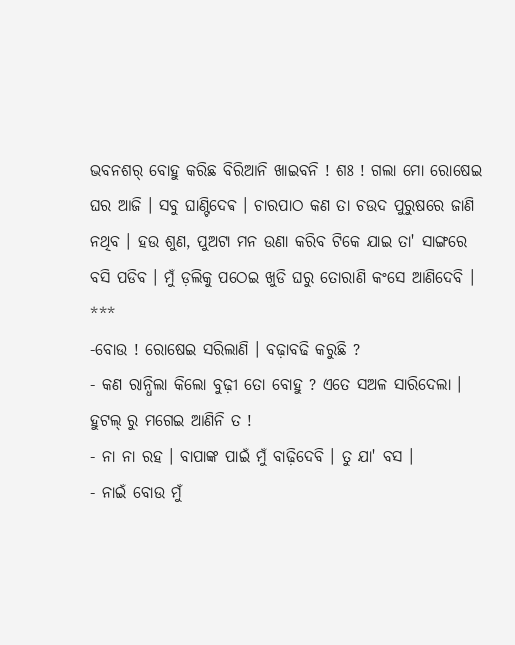ଭବନଶର୍ ବୋହୁ କରିଛ ବିରିଆନି ଖାଇବନି ! ଶଃ ! ଗଲା ମୋ ରୋଷେଇ ଘର ଆଜି । ସବୁ ଘାଣ୍ଟିଦେଵ । ଚାରପାଠ କଣ ତା ଚଉଦ ପୁରୁଷରେ ଜାଣି ନଥିବ । ହଉ ଶୁଣ, ପୁଅଟା ମନ ଉଣା କରିବ ଟିକେ ଯାଇ ତା' ସାଙ୍ଗରେ ବସି ପଡିବ । ମୁଁ ଡ଼ଲିକୁ ପଠେଇ ଖୁଡି ଘରୁ ତୋରାଣି କଂସେ ଆଣିଦେବି ।
***
-ବୋଉ ! ରୋଷେଇ ସରିଲାଣି । ବଢ଼ାବଢି କରୁଛି ?
- କଣ ରାନ୍ଧିଲା କିଲୋ ବୁଢ଼ୀ ତୋ ବୋହୁ ? ଏତେ ସଅଳ ସାରିଦେଲା । ହୁଟଲ୍ ରୁ ମଗେଇ ଆଣିନି ତ !
- ନା ନା ରହ । ବାପାଙ୍କ ପାଇଁ ମୁଁ ବାଢ଼ିଦେବି । ତୁ ଯା' ବସ ।
- ନାଇଁ ବୋଉ ମୁଁ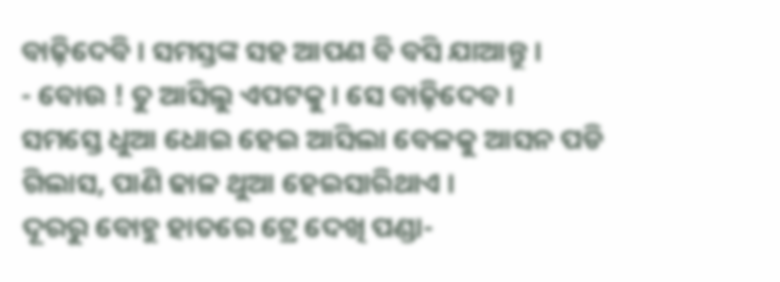ବାଢ଼ିଦେବି । ସମସ୍ତଙ୍କ ସହ ଆପଣ ବି ବସି ଯାଆନ୍ତୁ ।
- ବୋଉ ! ତୁ ଆସିଲୁ ଏପଟକୁ । ସେ ବାଢ଼ିଦେବ ।
ସମସ୍ତେ ଧୁଆ ଧୋଇ ହେଇ ଆସିଲା ବେଳକୁ ଆସନ ପଡି ଗିଲାସ, ପାଣି ଢାଳ ଥୁଆ ହେଇସାରିଥାଏ ।
ଦୂରରୁ ବୋହୁ ହାତରେ ଟ୍ରେ ଦେଖି ପଣ୍ଡା-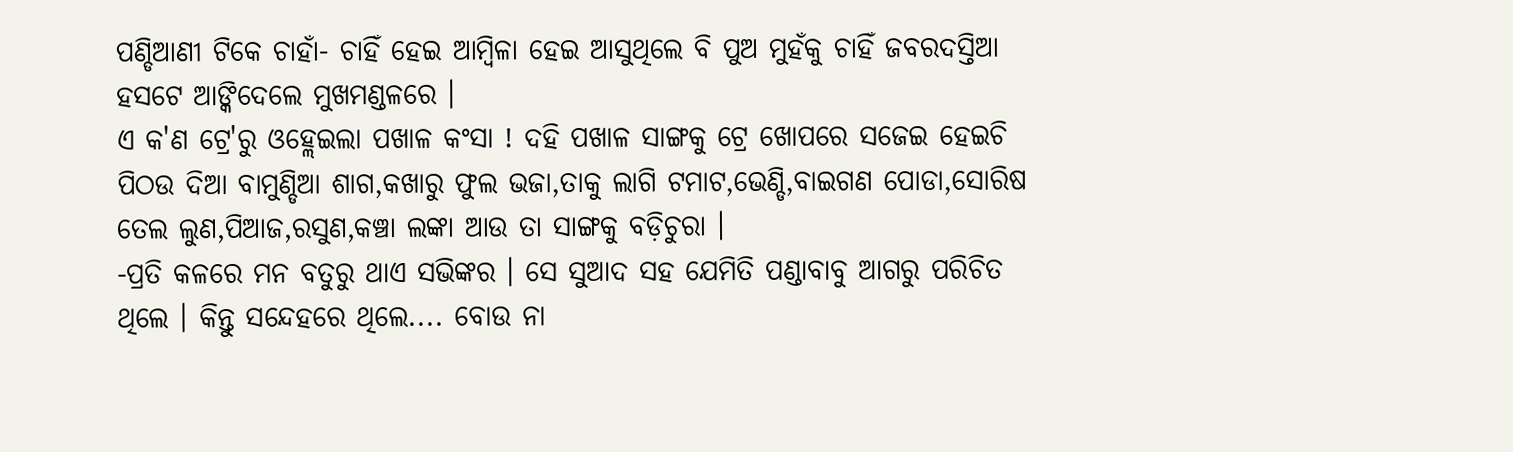ପଣ୍ଡିଆଣୀ ଟିକେ ଚାହାଁ- ଚାହିଁ ହେଇ ଆମ୍ବିଳା ହେଇ ଆସୁଥିଲେ ବି ପୁଅ ମୁହଁକୁ ଚାହିଁ ଜବରଦସ୍ତିଆ ହସଟେ ଆଙ୍କିଦେଲେ ମୁଖମଣ୍ଡଳରେ ।
ଏ କ'ଣ ଟ୍ରେ'ରୁ ଓହ୍ଲେଇଲା ପଖାଳ କଂସା ! ଦହି ପଖାଳ ସାଙ୍ଗକୁ ଟ୍ରେ ଖୋପରେ ସଜେଇ ହେଇଚି ପିଠଉ ଦିଆ ବାମୁଣ୍ଡିଆ ଶାଗ,କଖାରୁ ଫୁଲ ଭଜା,ତାକୁ ଲାଗି ଟମାଟ,ଭେଣ୍ଡି,ବାଇଗଣ ପୋଡା,ସୋରିଷ ତେଲ ଲୁଣ,ପିଆଜ,ରସୁଣ,କଞ୍ଚା ଲଙ୍କା ଆଉ ତା ସାଙ୍ଗକୁ ବଡ଼ିଚୁରା ।
-ପ୍ରତି କଳରେ ମନ ବତୁରୁ ଥାଏ ସଭିଙ୍କର । ସେ ସୁଆଦ ସହ ଯେମିତି ପଣ୍ଡାବାବୁ ଆଗରୁ ପରିଚିତ ଥିଲେ । କିନ୍ତୁ ସନ୍ଦେହରେ ଥିଲେ.... ବୋଉ ନା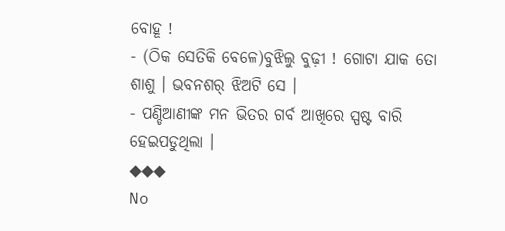ବୋହୂ !
- (ଠିକ ସେତିକି ବେଳେ)ବୁଝିଲୁ ବୁଢ଼ୀ ! ଗୋଟା ଯାକ ତୋ ଶାଶୁ । ଭବନଶର୍ ଝିଅଟି ସେ ।
- ପଣ୍ଡିଆଣୀଙ୍କ ମନ ଭିତର ଗର୍ବ ଆଖିରେ ସ୍ପଷ୍ଟ ବାରି ହେଇପଡୁଥିଲା ।
◆◆◆
No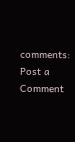comments:
Post a Comment